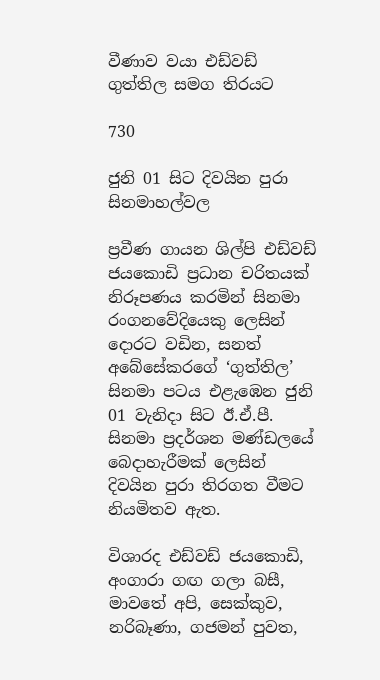වීණාව වයා එඩ්වඩ් ගුත්තිල සමග තිරයට

730

ජුනි 01 සිට දිවයින පුරා සිනමාහල්වල

ප්‍රවීණ ගායන ශිල්පි එඩ්වඩ් ජයකොඩි ප්‍රධාන චරිතයක් නිරූපණය කරමින් සිනමා රංගනවේදියෙකු ලෙසින් දොරට වඩින, සනත් අබේසේකරගේ ‘ගුත්තිල’ සිනමා පටය එළැඹෙන ජුනි 01 වැනිදා සිට ඊ.ඒ.පී. සිනමා ප්‍රදර්ශන මණ්ඩලයේ බෙදාහැරීමක් ලෙසින් දිවයින පුරා තිරගත වීමට නියමිතව ඇත.

විශාරද එඩ්වඩ් ජයකොඩි, අංගාරා ගඟ ගලා බසී, මාවතේ අපි, සෙක්කුව, නරිබෑණා, ගජමන් පුවත,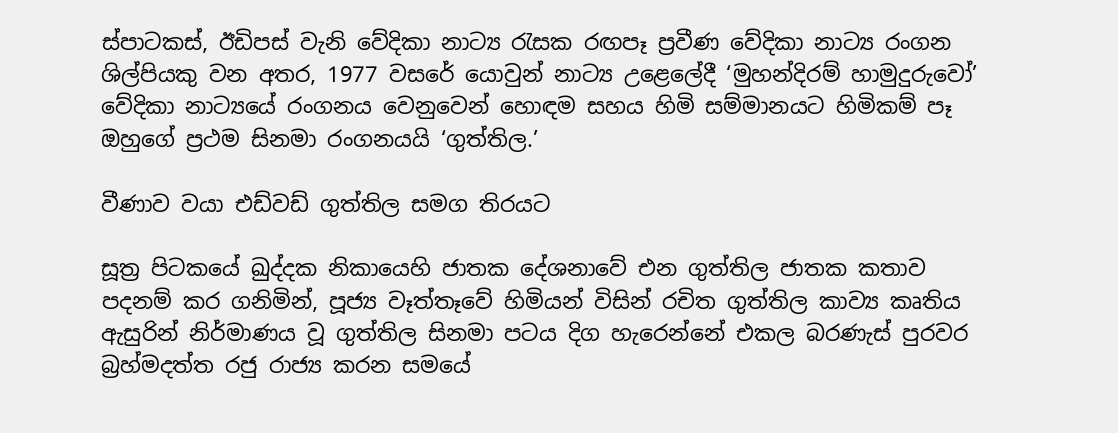ස්පාටකස්, ඊඩිපස් වැනි වේදිකා නාට්‍ය රැසක රඟපෑ ප්‍රවීණ වේදිකා නාට්‍ය රංගන ශිල්පියකු වන අතර, 1977 වසරේ යොවුන් නාට්‍ය උළෙලේදී ‘මුහන්දිරම් හාමුදුරුවෝ’ වේදිකා නාට්‍යයේ රංගනය වෙනුවෙන් හොඳම සහය හිමි සම්මානයට හිමිකම් පෑ ඔහුගේ ප්‍රථම සිනමා රංගනයයි ‘ගුත්තිල.’

වීණාව වයා එඩ්වඩ් ගුත්තිල සමග තිරයට

සූත්‍ර පිටකයේ ඛුද්දක නිකායෙහි ජාතක දේශනාවේ එන ගුත්තිල ජාතක කතාව පදනම් කර ගනිමින්, පූජ්‍ය වෑත්තෑවේ හිමියන් විසින් රචිත ගුත්තිල කාව්‍ය කෘතිය ඇසුරින් නිර්මාණය වූ ගුත්තිල සිනමා පටය දිග හැරෙන්නේ එකල බරණැස් පුරවර බ්‍රහ්මදත්ත රජු රාජ්‍ය කරන සමයේ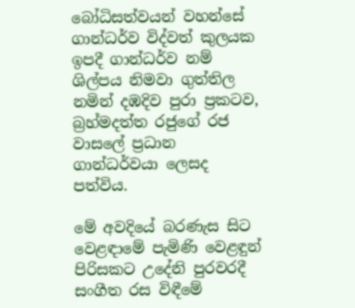බෝධිසත්වයන් වහන්සේ ගාන්ධර්ව විද්වත් කුලයක ඉපදී ගාන්ධර්ව නම් ශිල්පය නිමවා ගුත්තිල නමින් දඹදිව පුරා ප්‍රකටව, බ්‍රහ්මදත්ත රජුගේ රජ වාසලේ ප්‍රධාන ගාන්ධර්වයා ලෙසද පත්විය.

මේ අවදියේ බරණැස සිට වෙළඳාමේ පැමිණි වෙළඳුන් පිරිසකට උදේනි පුරවරදී සංගීත රස විඳීමේ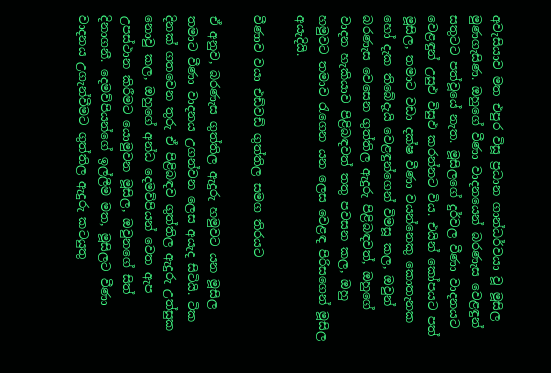අවැසියාව මත එපුර විසූ ප්‍රධාන ගාන්ධර්වයා වූ මූසිල මුණගැසිණ. ඔහුගේ වීණා වාදනයෙන් බරණැස වෙළඳුන් සතුටට පත්වූයේ නැත. මූසිලගේ දුර්වල වීණා වාදනයට වෙළඳුන් උසුඵ විසුඵ කරන්නට විය. එයින් කෝපයට පත් මූසිල, තමාට වඩා දක්ෂ වීණා වයන්නෙකු කොතැනක හෝ දැක තිබේදැයි වෙළඳුන්ගෙන් විමසූ කල, ඔවුන් බරණැස වෙසෙන ගුත්තිල ඇදුරු පිළිබඳවත්, ඔහුගේ වාදන හැකියාව පිළිබඳවත් තතු පවසන කල, ඔහු හමුවට තමාව රැගෙන යන ලෙස වෙළඳ පිරිසගෙන් මූසිල අයැදියි.

වීණාව වයා එඩ්වඩ් ගුත්තිල සමග තිරයට

ඒ අනුව, බරණැස ගුත්තිල ඇදුරු හමුවට යන මූසිල තමාට වීණා වාදනය උගන්වන ලෙස අයැද සිටියි. ටික දිනක් ගතවෙන තුරු ඒ පිළිබඳව ගුත්තිල ඇදුරු උත්සුක නොවු කල, ඔහුගේ අන්ධ දෙමව්පියන් වෙත ඇප උපස්ථාන කිරීමට යොමුවන මූසිල, ඔවුනගේ සිත් දිනාගනී. දෙමව්පියන්ගේ ඉල්ලීම මත, මූසිලට වීණා වාදනය උගැන්වීමට ගුත්තිල ඇදුරු කටයුතු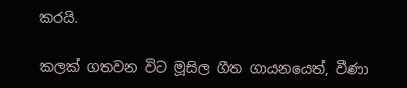කරයි.

කලක් ගතවන විට මූසිල ගීත ගායනයෙත්, වීණා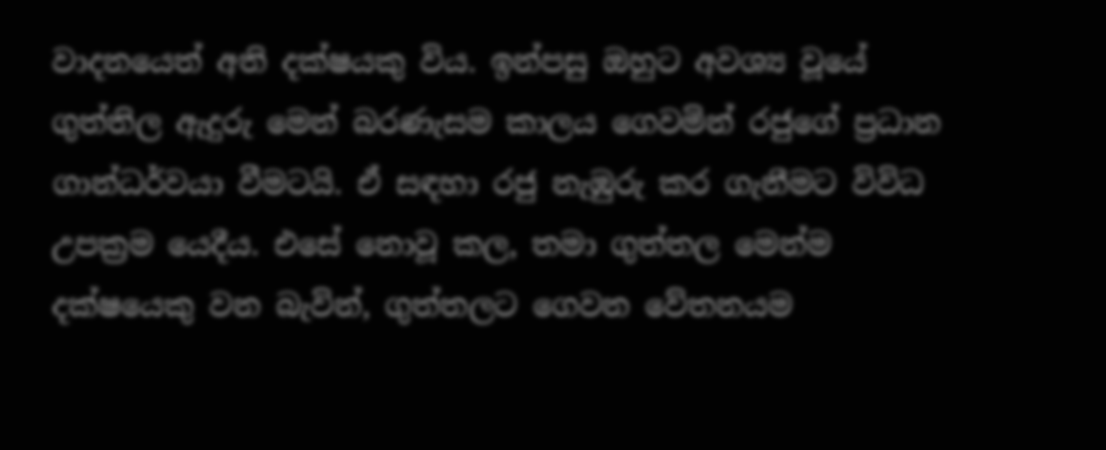වාදනයෙත් අති දක්ෂයකු විය. ඉන්පසු ඔහුට අවශ්‍ය වූයේ ගුත්තිල ඇදුරු මෙන් බරණැසම කාලය ගෙවමින් රජුගේ ප්‍රධාන ගාන්ධර්වයා වීමටයි. ඒ සඳහා රජු නැඹුරු කර ගැනීමට විවිධ උපක්‍රම යෙදීය. එසේ නොවූ කල, තමා ගුත්තල මෙන්ම දක්ෂයෙකු වන බැවින්, ගුත්තලට ගෙවන වේතනයම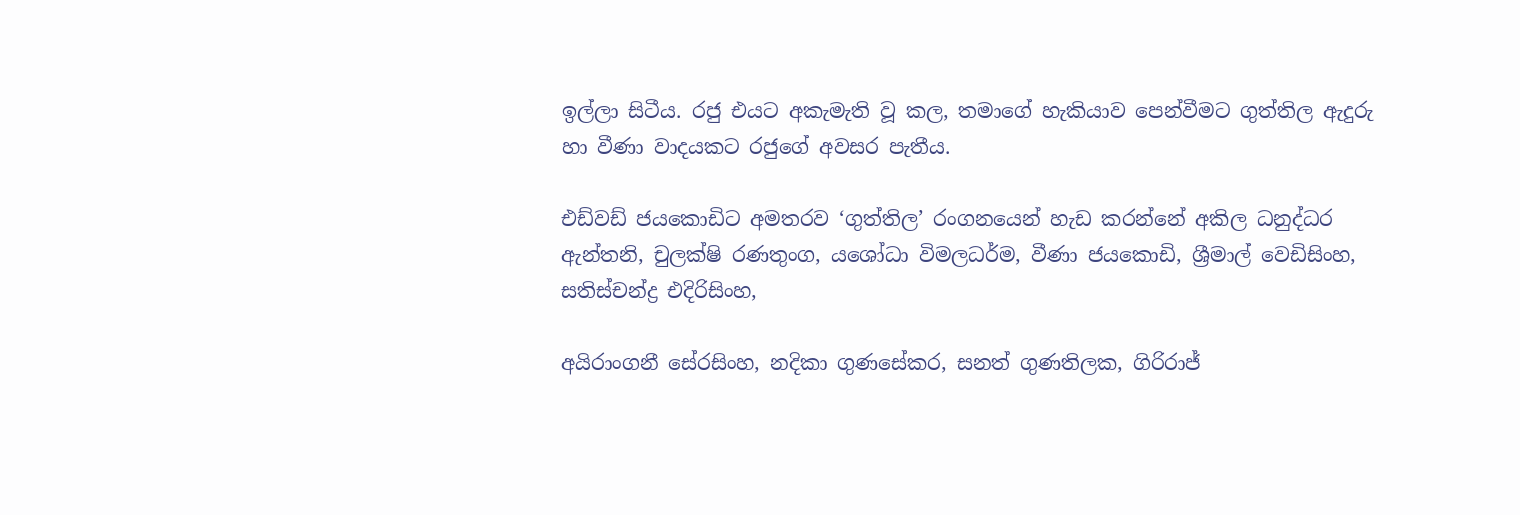ඉල්ලා සිටීය. රජු එයට අකැමැති වූ කල, තමාගේ හැකියාව පෙන්වීමට ගුත්තිල ඇදුරු හා වීණා වාදයකට රජුගේ අවසර පැතීය.

එඩ්වඩ් ජයකොඩිට අමතරව ‘ගුත්තිල’ රංගනයෙන් හැඩ කරන්නේ අකිල ධනුද්ධර ඇන්තනි, චුලක්ෂි රණතුංග, යශෝධා විමලධර්ම, වීණා ජයකොඩි, ශ්‍රීමාල් වෙඩිසිංහ, සතිස්චන්ද්‍ර එදිරිසිංහ,

අයිරාංගනී සේරසිංහ, නදිකා ගුණසේකර, සනත් ගුණතිලක, ගිරිරාජ්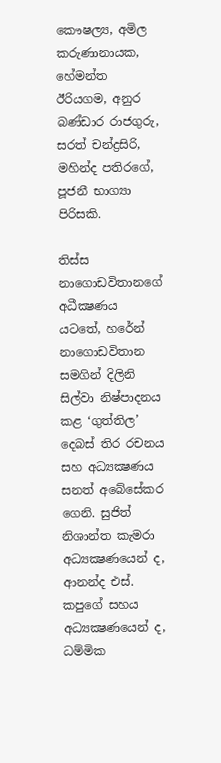කෞෂල්‍ය, අමිල කරුණානායක, හේමන්ත ඊරියගම, අනුර බණ්ඩාර රාජගුරු, සරත් චන්ද්‍රසිරි, මහින්ද පතිරගේ, පූජනී භාග්‍යා පිරිසකි.

තිස්ස නාගොඩවිතානගේ අධීක්‍ෂණය යටතේ, හරේන් නාගොඩවිතාන සමගින් දිලිනි සිල්වා නිෂ්පාදනය කළ ‘ගුත්තිල’ දෙබස් තිර රචනය සහ අධ්‍යක්‍ෂණය සනත් අබේසේකර ගෙනි. සුජිත් නිශාන්ත කැමරා අධ්‍යක්‍ෂණයෙන් ද, ආනන්ද එස්. කපුගේ සහය අධ්‍යක්‍ෂණයෙන් ද, ධම්මික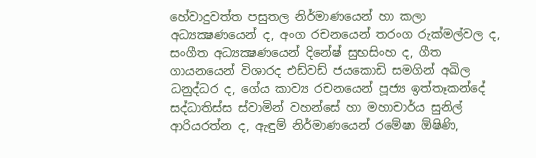හේවාදුවත්ත පසුතල නිර්මාණයෙන් හා කලා අධ්‍යක්‍ෂණයෙන් ද, අංග රචනයෙන් තරංග රුක්මල්වල ද, සංගීත අධ්‍යක්‍ෂණයෙන් දිනේෂ් සුභසිංහ ද, ගීත ගායනයෙන් විශාරද එඩ්වඩ් ජයකොඩි සමගින් අඛිල ධනුද්ධර ද, ගේය කාව්‍ය රචනයෙන් පූජ්‍ය ඉත්තෑකන්දේ සද්ධාතිස්ස ස්වාමින් වහන්සේ හා මහාචාර්ය සුනිල් ආරියරත්න ද, ඇඳුම් නිර්මාණයෙන් රමේෂා ඕෂිණි,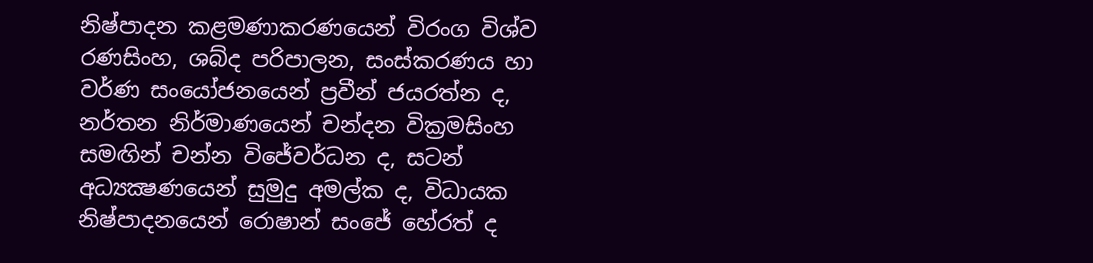නිෂ්පාදන කළමණාකරණයෙන් විරංග විශ්ව රණසිංහ, ශබ්ද පරිපාලන, සංස්කරණය හා වර්ණ සංයෝජනයෙන් ප්‍රවීන් ජයරත්න ද, නර්තන නිර්මාණයෙන් චන්දන වික්‍රමසිංහ සමඟින් චන්න විජේවර්ධන ද, සටන් අධ්‍යක්‍ෂණයෙන් සුමුදු අමල්ක ද, විධායක නිෂ්පාදනයෙන් රොෂාන් සංජේ හේරත් ද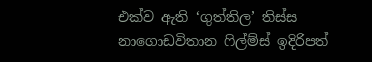එක්ව ඇති ‘ගුත්තිල’ තිස්ස නාගොඩවිතාන ෆිල්ම්ස් ඉදිරිපත්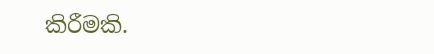කිරීමකි.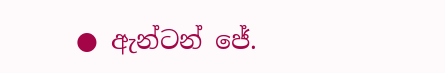● ඇන්ටන් ජේ.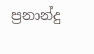ප්‍රනාන්දු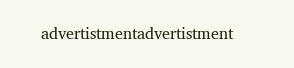advertistmentadvertistment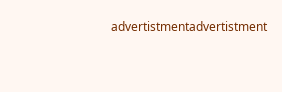advertistmentadvertistment